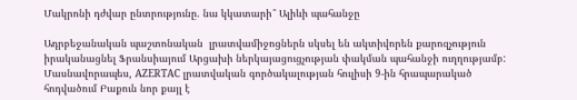Մակրոնի դժվար ընտրությունը. նա կկատարի՞ Ալիևի պահանջը

Ադրբեջանական պաշտոնական  լրատվամիջոցներն սկսել են ակտիվորեն քարոզչություն իրականացնել Ֆրանսիայում Արցախի ներկայացուցչության փակման պահանջի ուղղությամբ: Մասնավորապես, AZERTAC լրատվական գործակալության հուլիսի 9-ին հրապարակած հոդվածում Բաքուն նոր քայլ է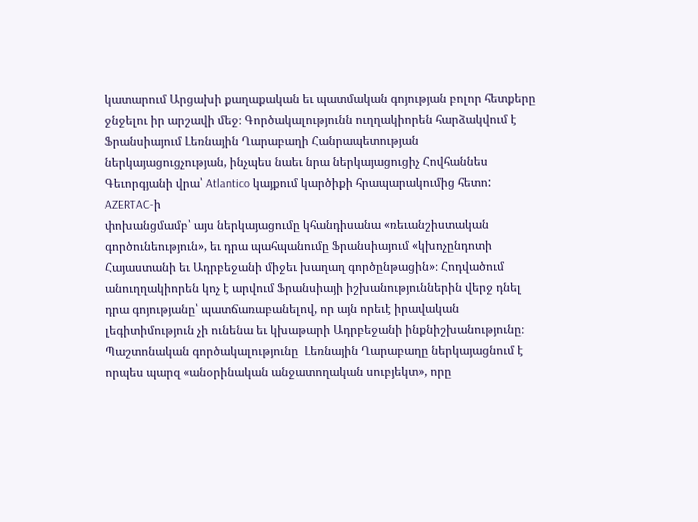կատարում Արցախի քաղաքական եւ պատմական գոյության բոլոր հետքերը ջնջելու իր արշավի մեջ։ Գործակալությունն ուղղակիորեն հարձակվում է Ֆրանսիայում Լեռնային Ղարաբաղի Հանրապետության ներկայացուցչության, ինչպես նաեւ նրա ներկայացուցիչ Հովհաննես Գեւորգյանի վրա՝ Atlantico կայքում կարծիքի հրապարակումից հետո: AZERTAC-ի
փոխանցմամբ՝ այս ներկայացումը կհանդիսանա «ռեւանշիստական գործունեություն», եւ դրա պահպանումը Ֆրանսիայում «կխոչընդոտի Հայաստանի եւ Ադրբեջանի միջեւ խաղաղ գործընթացին»։ Հոդվածում անուղղակիորեն կոչ է արվում Ֆրանսիայի իշխանություններին վերջ դնել դրա գոյությանը՝ պատճառաբանելով, որ այն որեւէ իրավական լեգիտիմություն չի ունենա եւ կխաթարի Ադրբեջանի ինքնիշխանությունը։
Պաշտոնական գործակալությունը  Լեռնային Ղարաբաղը ներկայացնում է որպես պարզ «անօրինական անջատողական սուբյեկտ», որը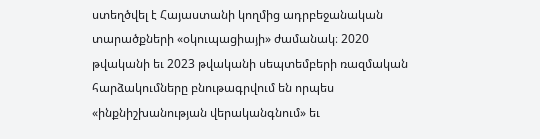ստեղծվել է Հայաստանի կողմից ադրբեջանական տարածքների «օկուպացիայի» ժամանակ։ 2020 թվականի եւ 2023 թվականի սեպտեմբերի ռազմական հարձակումները բնութագրվում են որպես «ինքնիշխանության վերականգնում» եւ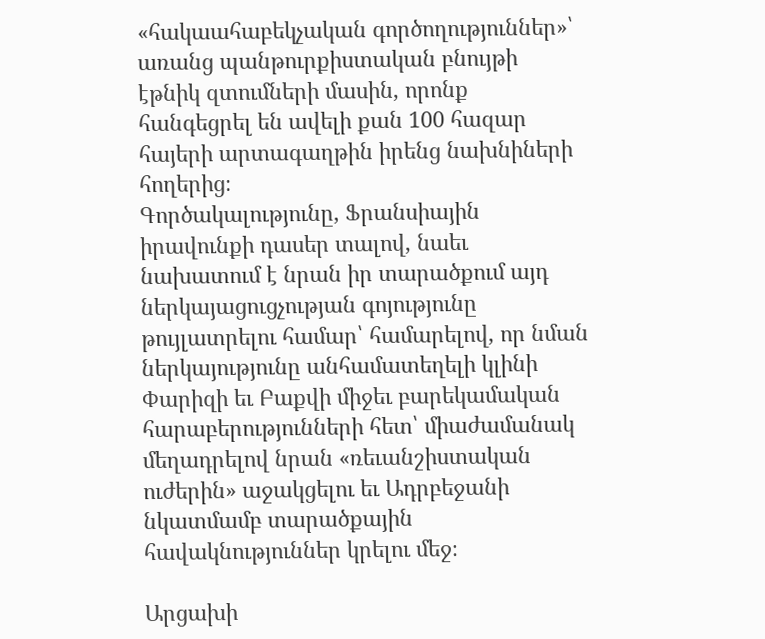«հակաահաբեկչական գործողություններ»՝ առանց պանթուրքիստական բնույթի էթնիկ զտումների մասին, որոնք հանգեցրել են ավելի քան 100 հազար հայերի արտագաղթին իրենց նախնիների հողերից։
Գործակալությունը, Ֆրանսիային իրավունքի դասեր տալով, նաեւ նախատում է նրան իր տարածքում այդ ներկայացուցչության գոյությունը թույլատրելու համար՝ համարելով, որ նման ներկայությունը անհամատեղելի կլինի Փարիզի եւ Բաքվի միջեւ բարեկամական հարաբերությունների հետ՝ միաժամանակ մեղադրելով նրան «ռեւանշիստական ուժերին» աջակցելու եւ Ադրբեջանի նկատմամբ տարածքային հավակնություններ կրելու մեջ։

Արցախի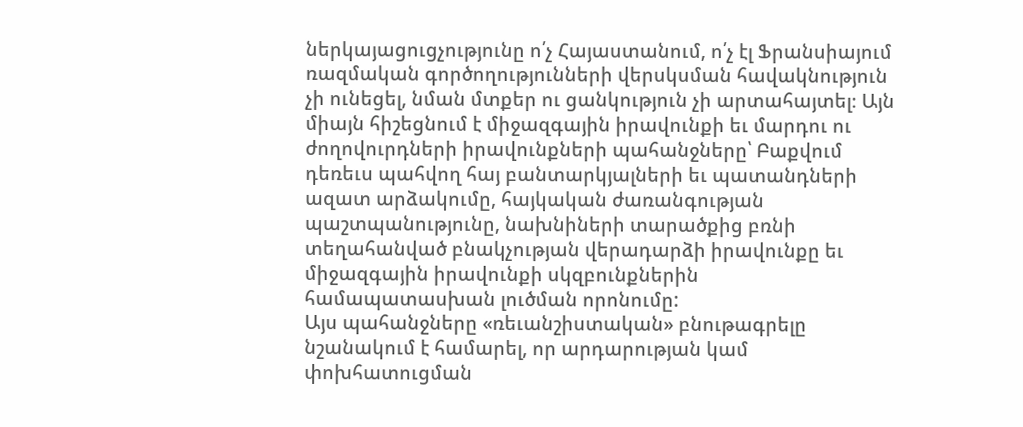ներկայացուցչությունը ո՛չ Հայաստանում, ո՛չ էլ Ֆրանսիայում ռազմական գործողությունների վերսկսման հավակնություն չի ունեցել, նման մտքեր ու ցանկություն չի արտահայտել։ Այն միայն հիշեցնում է միջազգային իրավունքի եւ մարդու ու ժողովուրդների իրավունքների պահանջները՝ Բաքվում դեռեւս պահվող հայ բանտարկյալների եւ պատանդների ազատ արձակումը, հայկական ժառանգության պաշտպանությունը, նախնիների տարածքից բռնի տեղահանված բնակչության վերադարձի իրավունքը եւ միջազգային իրավունքի սկզբունքներին համապատասխան լուծման որոնումը:
Այս պահանջները «ռեւանշիստական» բնութագրելը նշանակում է համարել, որ արդարության կամ փոխհատուցման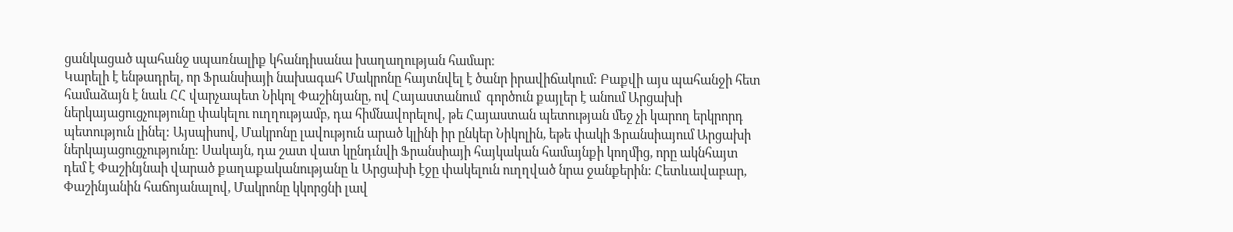ցանկացած պահանջ սպառնալիք կհանդիսանա խաղաղության համար։
Կարելի է ենթադրել, որ Ֆրանսիայի նախագահ Մակրոնը հայտնվել է ծանր իրավիճակում: Բաքվի այս պահանջի հետ համաձայն է նաև ՀՀ վարչապետ Նիկոլ Փաշինյանը, ով Հայաստանում  գործուն քայլեր է անում Արցախի ներկայացուցչությունը փակելու ուղղությամբ, դա հիմնավորելով, թե Հայաստան պետության մեջ չի կարող երկրորդ  պետություն լինել: Այսպիսով, Մակրոնը լավություն արած կլինի իր ընկեր Նիկոլին, եթե փակի Ֆրանսիայում Արցախի ներկայացուցչությունը: Սակայն, դա շատ վատ կընդւնվի Ֆրանսիայի հայկական համայնքի կողմից, որը ակնհայտ դեմ է Փաշինյնաի վարած քաղաքականությանը և Արցախի էջը փակելուն ուղղված նրա ջանքերին: Հետևավաբար, Փաշինյանին հաճոյանալով, Մակրոնը կկորցնի լավ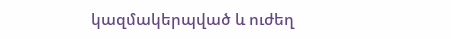կազմակերպված և ուժեղ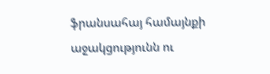ֆրանսահայ համայնքի աջակցությունն ու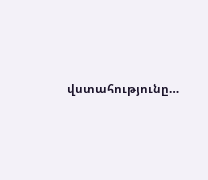վստահությունը…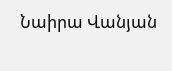Նաիրա Վանյան